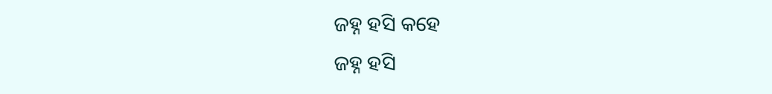ଜହ୍ନ ହସି କହେ
ଜହ୍ନ ହସି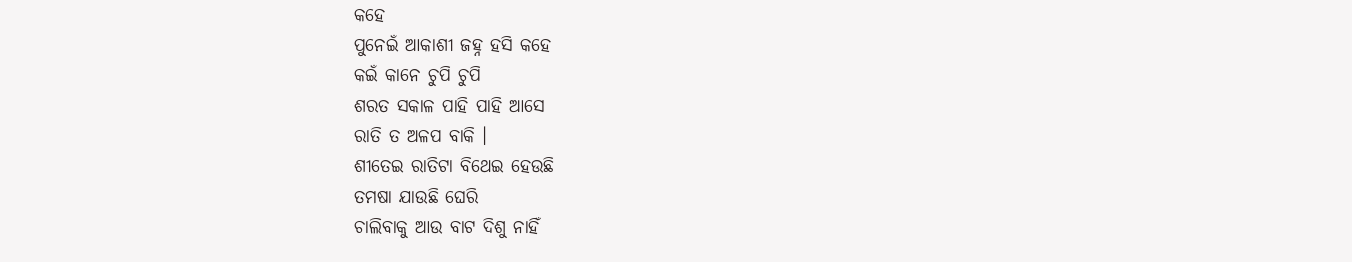କହେ
ପୁନେଇଁ ଆକାଶୀ ଜହ୍ନ ହସି କହେ
କଇଁ କାନେ ଚୁପି ଚୁପି
ଶରତ ସକାଳ ପାହି ପାହି ଆସେ
ରାତି ତ ଅଳପ ବାକି ।
ଶୀତେଇ ରାତିଟା ବିଥେଇ ହେଉଛି
ତମଷା ଯାଉଛି ଘେରି
ଚାଲିବାକୁ ଆଉ ବାଟ ଦିଶୁ ନାହିଁ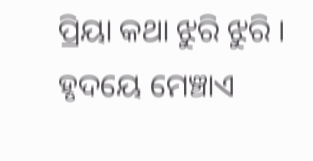ପ୍ରିୟା କଥା ଝୁରି ଝୁରି ।
ହୃଦୟେ ମେଞ୍ଚାଏ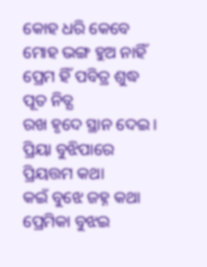କୋହ ଧରି କେବେ
ମୋହ ଭଙ୍ଗ ହୁଅ ନାହିଁ
ପ୍ରେମ ହିଁ ପବିତ୍ର ଶୁଦ୍ଧ ପୂତ ନିତ୍ଯ
ରଖ ହୃଦେ ସ୍ଥାନ ଦେଇ ।
ପ୍ରିୟା ବୁଝିପାରେ ପ୍ରିୟତ୍ତମ କଥା
କଇଁ ବୁଝେ ଜହ୍ନ କଥା
ପ୍ରେମିକା ବୁଝଇ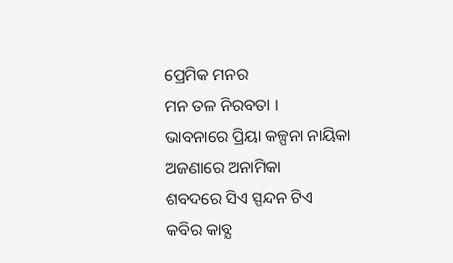ପ୍ରେମିକ ମନର
ମନ ତଳ ନିରବତା ।
ଭାବନାରେ ପ୍ରିୟା କଳ୍ପନା ନାୟିକା
ଅଜଣାରେ ଅନାମିକା
ଶବଦରେ ସିଏ ସ୍ପନ୍ଦନ ଟିଏ
କବିର କାବ୍ଯ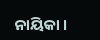ନାୟିକା ।